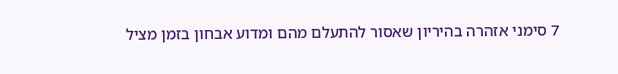7 סימני אזהרה בהיריון שאסור להתעלם מהם ומדוע אבחון בזמן מציל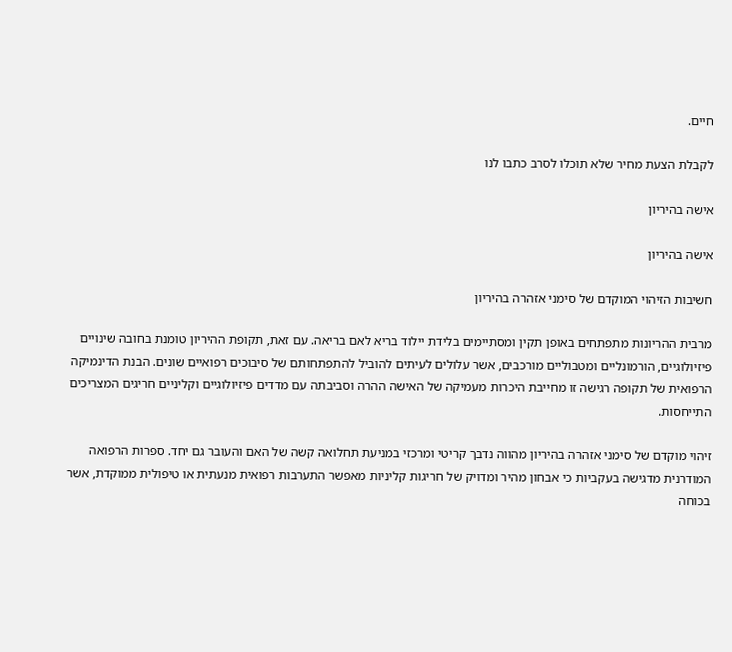חיים.

לקבלת הצעת מחיר שלא תוכלו לסרב כתבו לנו

אישה בהיריון

אישה בהיריון

חשיבות הזיהוי המוקדם של סימני אזהרה בהיריון

מרבית ההריונות מתפתחים באופן תקין ומסתיימים בלידת יילוד בריא לאם בריאה. עם זאת, תקופת ההיריון טומנת בחובה שינויים פיזיולוגיים, הורמונליים ומטבוליים מורכבים, אשר עלולים לעיתים להוביל להתפתחותם של סיבוכים רפואיים שונים. הבנת הדינמיקה הרפואית של תקופה רגישה זו מחייבת היכרות מעמיקה של האישה ההרה וסביבתה עם מדדים פיזיולוגיים וקליניים חריגים המצריכים התייחסות.

זיהוי מוקדם של סימני אזהרה בהיריון מהווה נדבך קריטי ומרכזי במניעת תחלואה קשה של האם והעובר גם יחד. ספרות הרפואה המודרנית מדגישה בעקביות כי אבחון מהיר ומדויק של חריגות קליניות מאפשר התערבות רפואית מנעתית או טיפולית ממוקדת, אשר בכוחה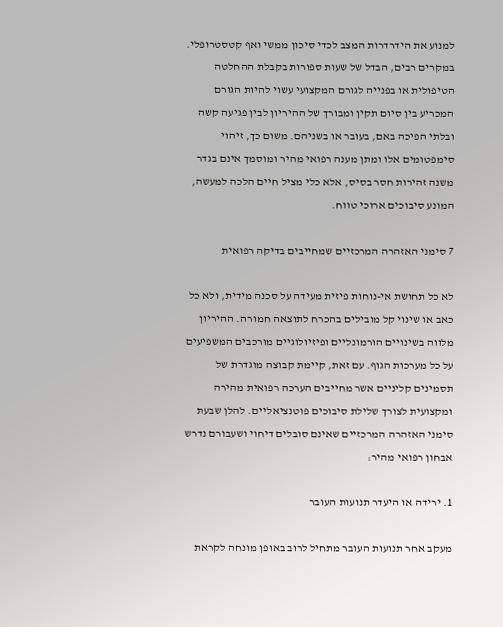למנוע את הידרדרות המצב לכדי סיכון ממשי ואף קטסטרופלי. במקרים רבים, הבדל של שעות ספורות בקבלת ההחלטה הטיפולית או בפנייה לגורם המקצועי עשוי להיות הגורם המכריע בין סיום תקין ומבורך של ההיריון לבין פגיעה קשה ובלתי הפיכה באם, בעובר או בשניהם. משום כך, זיהוי סימפטומים אלו ומתן מענה רפואי מהיר ומוסמך אינם בגדר משנה זהירות חסר בסיס, אלא כלי מציל חיים הלכה למעשה, המונע סיבוכים ארוכי טווח.

7 סימני האזהרה המרכזיים שמחייבים בדיקה רפואית

לא כל תחושת אי-נוחות פיזית מעידה על סכנה מידית, ולא כל כאב או שינוי קל מובילים בהכרח לתוצאה חמורה. ההיריון מלווה בשינויים הורמונליים ופיזיולוגיים מורכבים המשפיעים על כל מערכות הגוף. עם זאת, קיימת קבוצה מוגדרת של תסמינים קליניים אשר מחייבים הערכה רפואית מהירה ומקצועית לצורך שלילת סיבוכים פוטנציאליים. להלן שבעת סימני האזהרה המרכזיים שאינם סובלים דיחוי ושעבורם נדרש אבחון רפואי מהיר:

1. ירידה או היעדר תנועות העובר

מעקב אחר תנועות העובר מתחיל לרוב באופן מונחה לקראת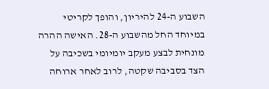השבוע ה-24 להיריון, והופך לקריטי במיוחד החל מהשבוע ה-28. האישה ההרה מונחית לבצע מעקב יומיומי בשכיבה על הצד בסביבה שקטה, לרוב לאחר ארוחה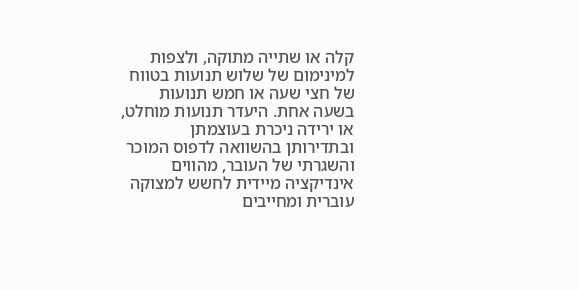קלה או שתייה מתוקה, ולצפות למינימום של שלוש תנועות בטווח של חצי שעה או חמש תנועות בשעה אחת. היעדר תנועות מוחלט, או ירידה ניכרת בעוצמתן ובתדירותן בהשוואה לדפוס המוכר והשגרתי של העובר, מהווים אינדיקציה מיידית לחשש למצוקה עוברית ומחייבים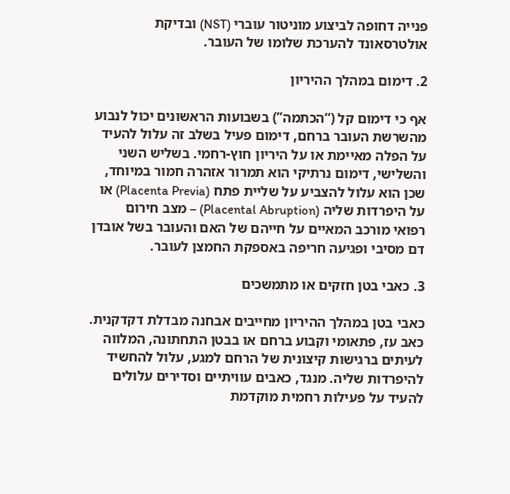פנייה דחופה לביצוע מוניטור עוברי (NST) ובדיקת אולטרסאונד להערכת שלומו של העובר.

2. דימום במהלך ההיריון

אף כי דימום קל (“הכתמה”) בשבועות הראשונים יכול לנבוע מהשרשת העובר ברחם, דימום פעיל בשלב זה עלול להעיד על הפלה מאיימת או על היריון חוץ-רחמי. בשליש השני והשלישי, דימום נרתיקי הוא תמרור אזהרה חמור במיוחד, שכן הוא עלול להצביע על שליית פתח (Placenta Previa) או על היפרדות שליה (Placental Abruption) – מצב חירום רפואי מורכב המאיים על חייהם של האם והעובר בשל אובדן דם מסיבי ופגיעה חריפה באספקת החמצן לעובר.

3. כאבי בטן חזקים או מתמשכים

כאבי בטן במהלך ההיריון מחייבים אבחנה מבדלת דקדקנית. כאב עז, פתאומי וקבוע ברחם או בבטן התחתונה, המלווה לעיתים ברגישות קיצונית של הרחם למגע, עלול להחשיד להיפרדות שליה. מנגד, כאבים עוויתיים וסדירים עלולים להעיד על פעילות רחמית מוקדמת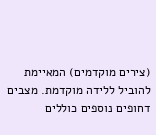(צירים מוקדמים) המאיימת להוביל ללידה מוקדמת. מצבים דחופים נוספים כוללים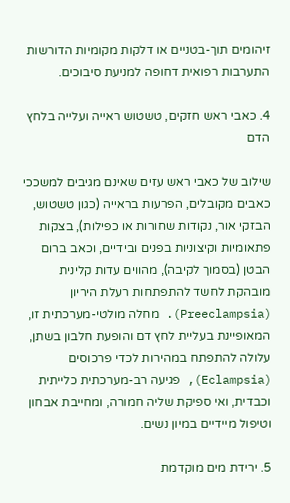זיהומים תוך-בטניים או דלקות מקומיות הדורשות התערבות רפואית דחופה למניעת סיבוכים.

4. כאבי ראש חזקים, טשטוש ראייה ועלייה בלחץ הדם

שילוב של כאבי ראש עזים שאינם מגיבים למשככי כאבים מקובלים, הפרעות בראייה (כגון טשטוש, הבזקי אור, נקודות שחורות או כפילות), בצקות פתאומיות וקיצוניות בפנים ובידיים, וכאב ברום הבטן (בסמוך לקיבה), מהווים עדות קלינית מובהקת לחשד להתפתחות רעלת היריון (Preeclampsia). מחלה מולטי-מערכתית זו, המאופיינת בעליית לחץ דם והופעת חלבון בשתן, עלולה להתפתח במהירות לכדי פרכוסים (Eclampsia), פגיעה רב-מערכתית כלייתית וכבדית, ואי ספיקת שליה חמורה, ומחייבת אבחון וטיפול מיידיים במיון נשים.

5. ירידת מים מוקדמת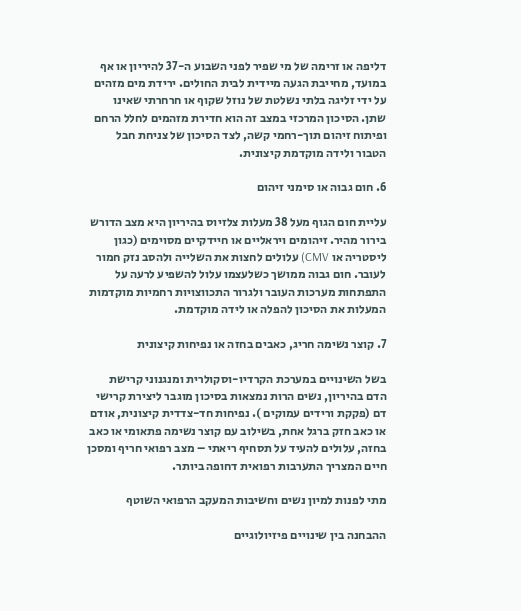דליפה או זרימה של מי שפיר לפני השבוע ה-37 להיריון או אף במועד, מחייבת הגעה מיידית לבית החולים. ירידת מים מזהים על ידי זליגה בלתי נשלטת של נוזל שקוף או חרחרתי שאינו שתן. הסיכון המרכזי במצב זה הוא חדירת מזהמים לחלל הרחם ופיתוח זיהום תוך-רחמי קשה, לצד הסיכון של צניחת חבל הטבור ולידה מוקדמת קיצונית.

6. חום גבוה או סימני זיהום

עליית חום הגוף מעל 38 מעלות צלזיוס בהיריון היא מצב הדורש בירור מהיר. זיהומים ויראליים או חיידקיים מסוימים (כגון ליסטריה או CMV) עלולים לחצות את השלייה ולהסב נזק חמור לעובר. חום גבוה ממושך כשלעצמו עלול להשפיע לרעה על התפתחות מערכות העובר ולגרור התכווצויות רחמיות מוקדמות המעלות את הסיכון להפלה או לידה מוקדמת.

7. קוצר נשימה חריג, כאבים בחזה או נפיחות קיצונית

בשל השינויים במערכת הקרדיו-וסקולרית ומנגנוני קרישת הדם בהיריון, נשים הרות נמצאות בסיכון מוגבר ליצירת קרישי דם (פקקת ורידים עמוקים ). נפיחות חד-צדדית קיצונית, אודם או כאב חזק ברגל אחת, בשילוב עם קוצר נשימה פתאומי או כאב בחזה, עלולים להעיד על תסחיף ריאתי – מצב רפואי חריף ומסכן חיים המצריך התערבות רפואית דחופה ביותר.

מתי לפנות למיון נשים וחשיבות המעקב הרפואי השוטף

ההבחנה בין שינויים פיזיולוגיים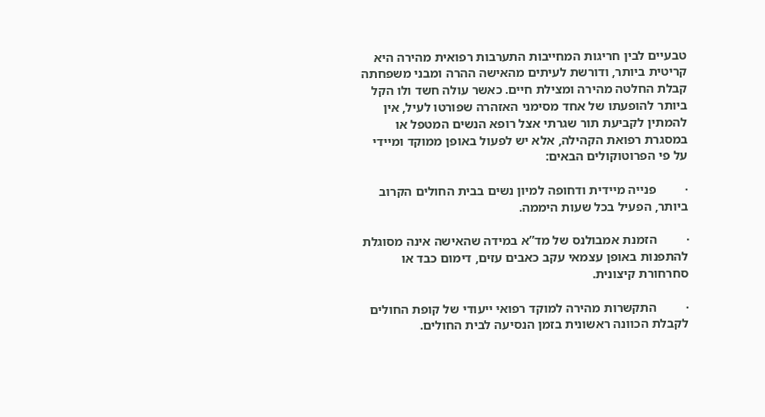טבעיים לבין חריגות המחייבות התערבות רפואית מהירה היא קריטית ביותר, ודורשת לעיתים מהאישה ההרה ומבני משפחתה קבלת החלטה מהירה ומצילת חיים. כאשר עולה חשד ולו הקל ביותר להופעתו של אחד מסימני האזהרה שפורטו לעיל, אין להמתין לקביעת תור שגרתי אצל רופא הנשים המטפל או במסגרת רפואת הקהילה, אלא יש לפעול באופן ממוקד ומיידי על פי הפרוטוקולים הבאים:

·         פנייה מיידית ודחופה למיון נשים בבית החולים הקרוב ביותר, הפעיל בכל שעות היממה.

·         הזמנת אמבולנס של מד”א במידה שהאישה אינה מסוגלת להתפנות באופן עצמאי עקב כאבים עזים, דימום כבד או סחרחורת קיצונית.

·         התקשרות מהירה למוקד רפואי ייעודי של קופת החולים לקבלת הכוונה ראשונית בזמן הנסיעה לבית החולים.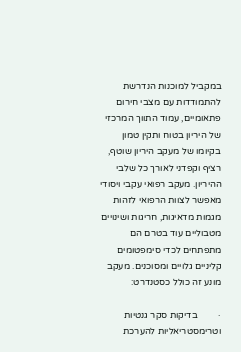במקביל למוכנות הנדרשת להתמודדות עם מצבי חירום פתאומיים, עמוד התווך המרכזי של היריון בטוח ותקין טמון בקיומו של מעקב היריון שוטף, רציף וקפדני לאורך כל שלבי ההיריון. מעקב רפואי עקבי ויסודי מאפשר לצוות הרפואי לזהות מגמות מדאיגות, חריגות ושינויים מטבוליים עוד בטרם הם מתפתחים לכדי סימפטומים קליניים גלויים ומסוכנים. מעקב מונע זה כולל כסטנדרט:

·         בדיקות סקר גנטיות וטרימסטריאליות להערכת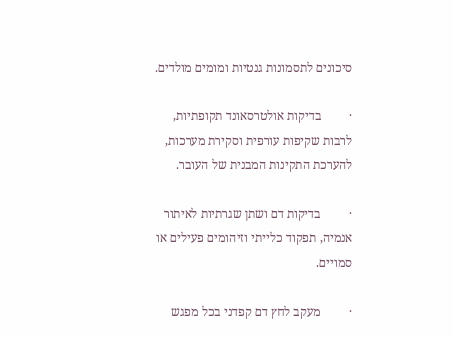סיכונים לתסמונות גנטיות ומומים מולדים.

·         בדיקות אולטרסאונד תקופתיות, לרבות שקיפות עורפית וסקירת מערכות, להערכת התקינות המבנית של העובר.

·         בדיקות דם ושתן שגרתיות לאיתור אנמיה, תפקוד כלייתי וזיהומים פעילים או סמויים.

·         מעקב לחץ דם קפדני בכל מפגש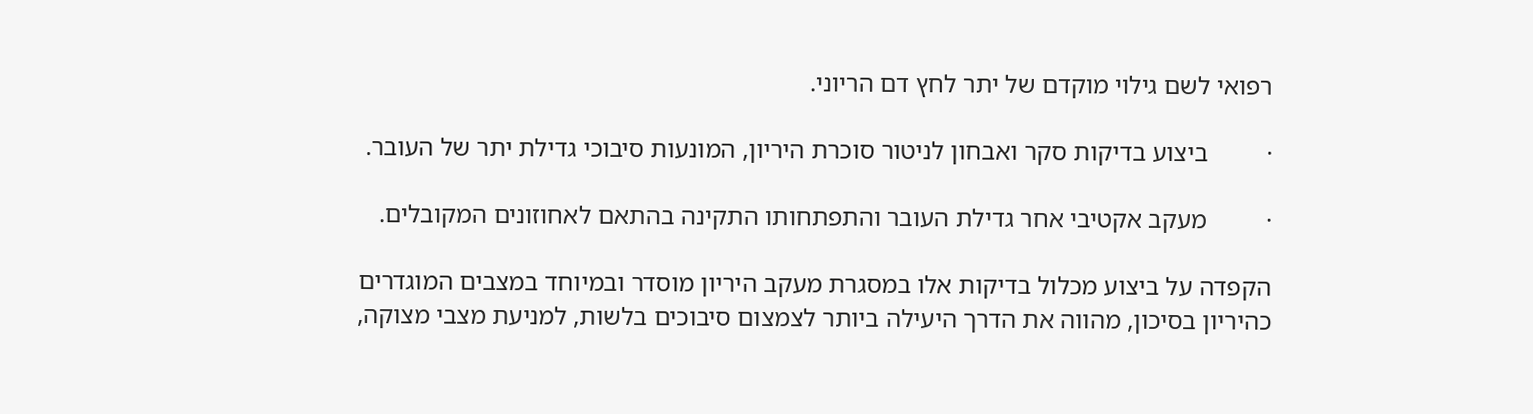רפואי לשם גילוי מוקדם של יתר לחץ דם הריוני.

·         ביצוע בדיקות סקר ואבחון לניטור סוכרת היריון, המונעות סיבוכי גדילת יתר של העובר.

·         מעקב אקטיבי אחר גדילת העובר והתפתחותו התקינה בהתאם לאחוזונים המקובלים.

הקפדה על ביצוע מכלול בדיקות אלו במסגרת מעקב היריון מוסדר ובמיוחד במצבים המוגדרים כהיריון בסיכון, מהווה את הדרך היעילה ביותר לצמצום סיבוכים בלשות, למניעת מצבי מצוקה,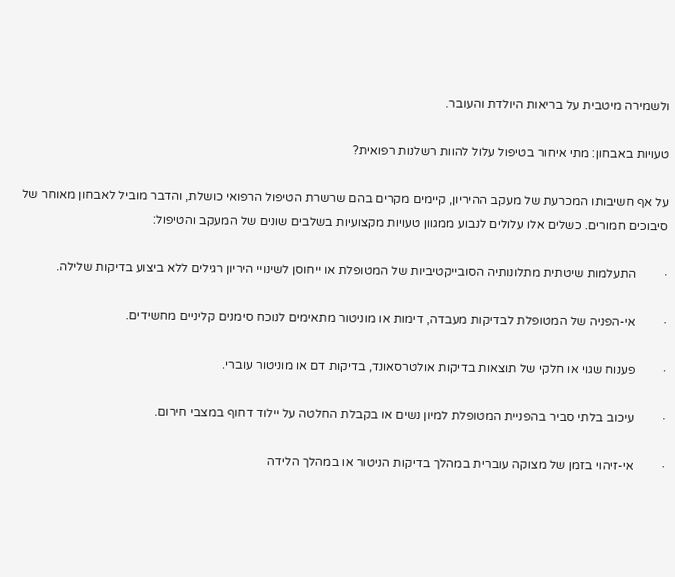ולשמירה מיטבית על בריאות היולדת והעובר.

טעויות באבחון: מתי איחור בטיפול עלול להוות רשלנות רפואית?

על אף חשיבותו המכרעת של מעקב ההיריון, קיימים מקרים בהם שרשרת הטיפול הרפואי כושלת, והדבר מוביל לאבחון מאוחר של סיבוכים חמורים. כשלים אלו עלולים לנבוע ממגוון טעויות מקצועיות בשלבים שונים של המעקב והטיפול:

·         התעלמות שיטתית מתלונותיה הסובייקטיביות של המטופלת או ייחוסן לשינויי היריון רגילים ללא ביצוע בדיקות שלילה.

·         אי-הפניה של המטופלת לבדיקות מעבדה, דימות או מוניטור מתאימים לנוכח סימנים קליניים מחשידים.

·         פענוח שגוי או חלקי של תוצאות בדיקות אולטרסאונד, בדיקות דם או מוניטור עוברי.

·         עיכוב בלתי סביר בהפניית המטופלת למיון נשים או בקבלת החלטה על יילוד דחוף במצבי חירום.

·         אי-זיהוי בזמן של מצוקה עוברית במהלך בדיקות הניטור או במהלך הלידה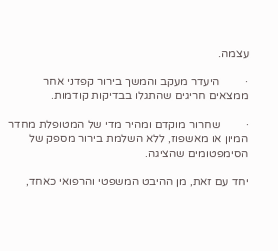עצמה.

·         היעדר מעקב והמשך בירור קפדני אחר ממצאים חריגים שהתגלו בבדיקות קודמות.

·         שחרור מוקדם ומהיר מדי של המטופלת מחדר המיון או מאשפוז, ללא השלמת בירור מספק של הסימפטומים שהציגה.

יחד עם זאת, מן ההיבט המשפטי והרפואי כאחד,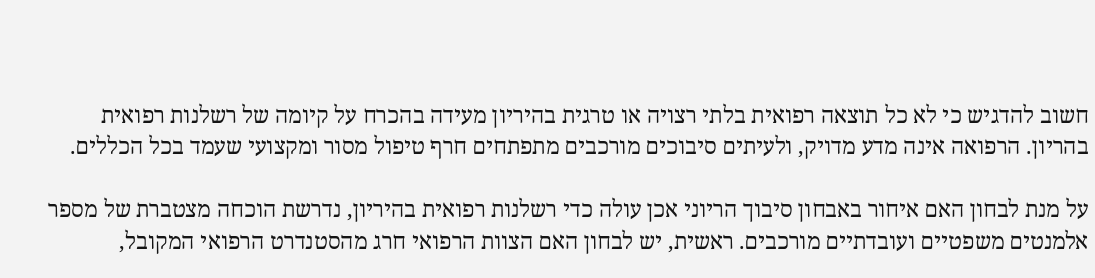חשוב להדגיש כי לא כל תוצאה רפואית בלתי רצויה או טרגית בהיריון מעידה בהכרח על קיומה של רשלנות רפואית בהריון. הרפואה אינה מדע מדויק, ולעיתים סיבוכים מורכבים מתפתחים חרף טיפול מסור ומקצועי שעמד בכל הכללים.

על מנת לבחון האם איחור באבחון סיבוך הריוני אכן עולה כדי רשלנות רפואית בהיריון, נדרשת הוכחה מצטברת של מספר אלמנטים משפטיים ועובדתיים מורכבים. ראשית, יש לבחון האם הצוות הרפואי חרג מהסטנדרט הרפואי המקובל,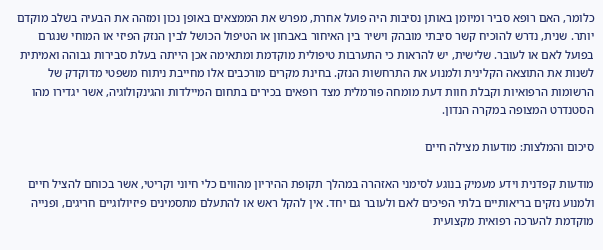כלומר, האם רופא סביר ומיומן באותן נסיבות היה פועל אחרת, מפרש את הממצאים באופן נכון ומזהה את הבעיה בשלב מוקדם יותר. שנית, נדרש להוכיח קשר סיבתי מובהק וישיר בין האיחור באבחון או הטיפול הכושל לבין הנזק הפיזי או המוחי שנגרם בפועל לאם או לעובר. שלישית, יש להראות כי התערבות טיפולית מוקדמת ומתאימה אכן הייתה בעלת סבירות גבוהה ואמיתית לשנות את התוצאה הקלינית ולמנוע את התרחשות הנזק. בחינת מקרים מורכבים אלו מחייבת ניתוח משפטי מדוקדק של הרשומות הרפואיות וקבלת חוות דעת מומחה פורמלית מצד רופאים בכירים בתחום המיילדות והגינקולוגיה, אשר יגדירו מהו הסטנדרט המצופה במקרה הנדון.

סיכום והמלצות: מודעות מצילה חיים

מודעות קפדנית וידע מעמיק בנוגע לסימני האזהרה במהלך תקופת ההיריון מהווים כלי חיוני וקריטי, אשר בכוחם להציל חיים ולמנוע נזקים בריאותיים בלתי הפיכים לאם ולעובר גם יחד. אין להקל ראש או להתעלם מתסמינים פיזיולוגיים חריגים, ופנייה מוקדמת להערכה רפואית מקצועית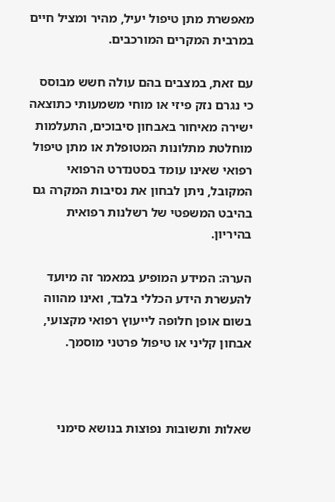מאפשרת מתן טיפול יעיל, מהיר ומציל חיים במרבית המקרים המורכבים.

עם זאת, במצבים בהם עולה חשש מבוסס כי נגרם נזק פיזי או מוחי משמעותי כתוצאה ישירה מאיחור באבחון סיבוכים, התעלמות מוחלטת מתלונות המטופלת או מתן טיפול רפואי שאינו עומד בסטנדרט הרפואי המקובל, ניתן לבחון את נסיבות המקרה גם בהיבט המשפטי של רשלנות רפואית בהיריון.

הערה: המידע המופיע במאמר זה מיועד להעשרת הידע הכללי בלבד, ואינו מהווה בשום אופן חלופה לייעוץ רפואי מקצועי, אבחון קליני או טיפול פרטני מוסמך.



שאלות ותשובות נפוצות בנושא סימני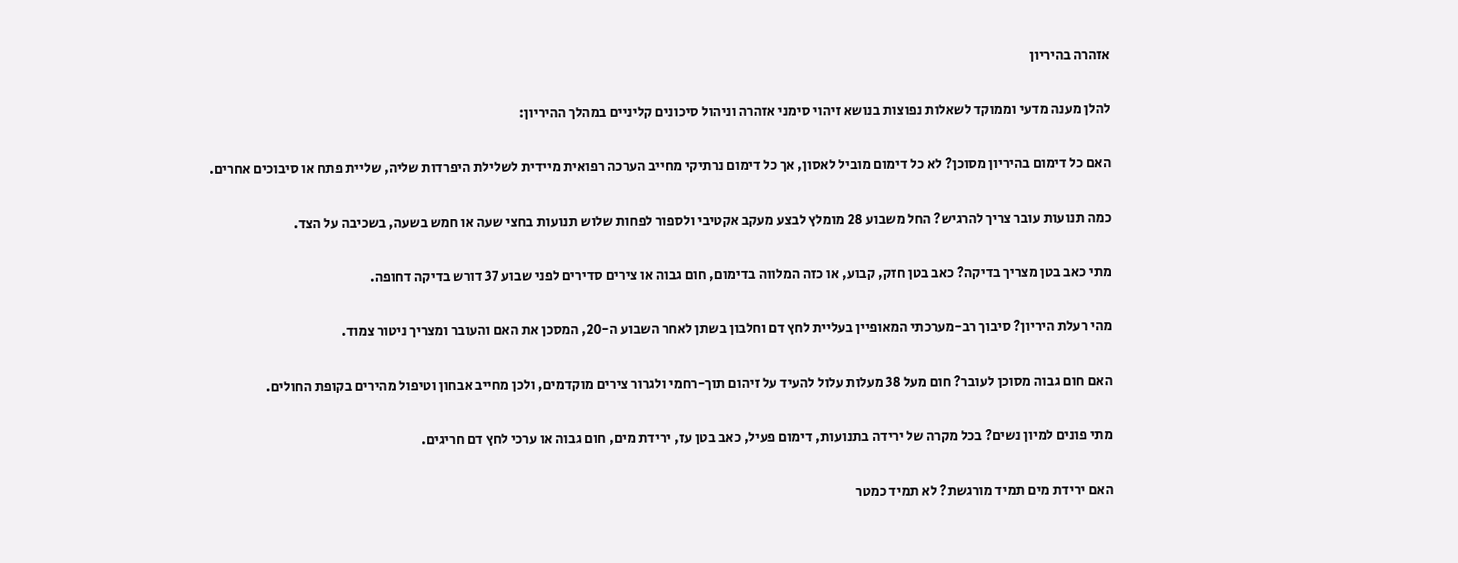אזהרה בהיריון

להלן מענה מדעי וממוקד לשאלות נפוצות בנושא זיהוי סימני אזהרה וניהול סיכונים קליניים במהלך ההיריון:

האם כל דימום בהיריון מסוכן? לא כל דימום מוביל לאסון, אך כל דימום נרתיקי מחייב הערכה רפואית מיידית לשלילת היפרדות שליה, שליית פתח או סיבוכים אחרים.

כמה תנועות עובר צריך להרגיש? החל משבוע 28 מומלץ לבצע מעקב אקטיבי ולספור לפחות שלוש תנועות בחצי שעה או חמש בשעה, בשכיבה על הצד.

מתי כאב בטן מצריך בדיקה? כאב בטן חזק, קבוע, או כזה המלווה בדימום, חום גבוה או צירים סדירים לפני שבוע 37 דורש בדיקה דחופה.

מהי רעלת היריון? סיבוך רב-מערכתי המאופיין בעליית לחץ דם וחלבון בשתן לאחר השבוע ה-20, המסכן את האם והעובר ומצריך ניטור צמוד.

האם חום גבוה מסוכן לעובר? חום מעל 38 מעלות עלול להעיד על זיהום תוך-רחמי ולגרור צירים מוקדמים, ולכן מחייב אבחון וטיפול מהירים בקופת החולים.

מתי פונים למיון נשים? בכל מקרה של ירידה בתנועות, דימום פעיל, כאב בטן עז, ירידת מים, חום גבוה או ערכי לחץ דם חריגים.

האם ירידת מים תמיד מורגשת? לא תמיד כמטר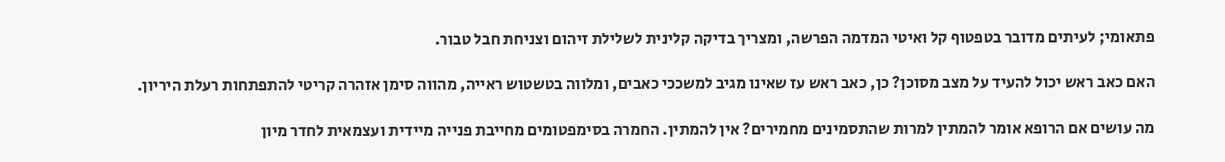פתאומי; לעיתים מדובר בטפטוף קל ואיטי המדמה הפרשה, ומצריך בדיקה קלינית לשלילת זיהום וצניחת חבל טבור.

האם כאב ראש יכול להעיד על מצב מסוכן? כן, כאב ראש עז שאינו מגיב למשככי כאבים, ומלווה בטשטוש ראייה, מהווה סימן אזהרה קריטי להתפתחות רעלת היריון.

מה עושים אם הרופא אומר להמתין למרות שהתסמינים מחמירים? אין להמתין. החמרה בסימפטומים מחייבת פנייה מיידית ועצמאית לחדר מיון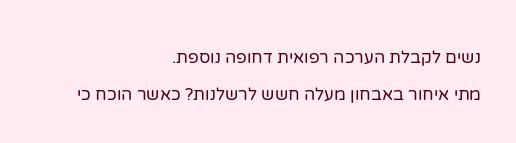נשים לקבלת הערכה רפואית דחופה נוספת.

מתי איחור באבחון מעלה חשש לרשלנות? כאשר הוכח כי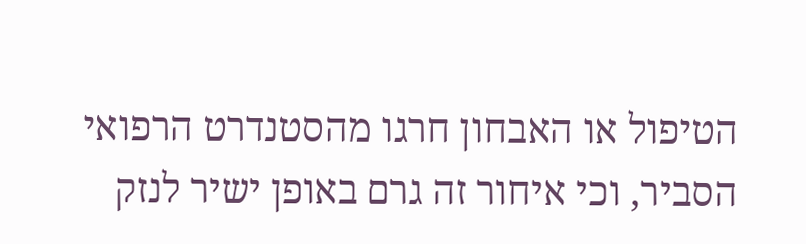הטיפול או האבחון חרגו מהסטנדרט הרפואי הסביר, וכי איחור זה גרם באופן ישיר לנזק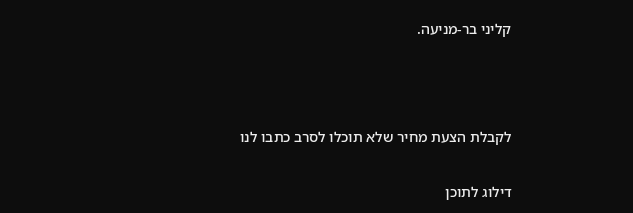קליני בר-מניעה.



לקבלת הצעת מחיר שלא תוכלו לסרב כתבו לנו

דילוג לתוכן